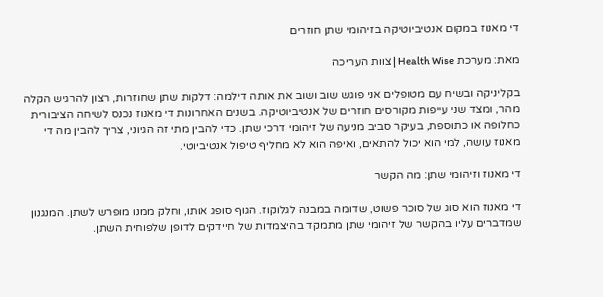די מאנוז במקום אנטיביוטיקה בזיהומי שתן חוזרים

מאת: מערכת Health Wise | צוות העריכה

בקליניקה ובשיח עם מטופלים אני פוגש שוב ושוב את אותה דילמה: דלקות שתן שחוזרות, רצון להרגיש הקלה מהר, ומצד שני עייפות מקורסים חוזרים של אנטיביוטיקה. בשנים האחרונות די מאנוז נכנס לשיחה הציבורית כחלופה או כתוספת, בעיקר סביב מניעה של זיהומי דרכי שתן. כדי להבין מתי זה הגיוני, צריך להבין מה די מאנוז עושה, למי הוא יכול להתאים, ואיפה הוא לא מחליף טיפול אנטיביוטי.

די מאנוז וזיהומי שתן: מה הקשר

די מאנוז הוא סוג של סוכר פשוט, שדומה במבנה לגלוקוז. הגוף סופג אותו, וחלק ממנו מופרש לשתן. המנגנון שמדברים עליו בהקשר של זיהומי שתן מתמקד בהיצמדות של חיידקים לדופן שלפוחית השתן.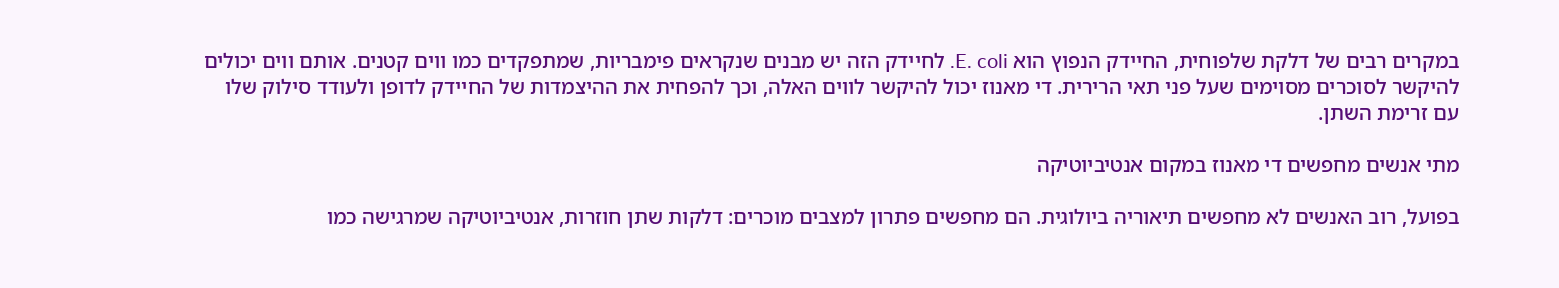במקרים רבים של דלקת שלפוחית, החיידק הנפוץ הוא E. coli. לחיידק הזה יש מבנים שנקראים פימבריות, שמתפקדים כמו ווים קטנים. אותם ווים יכולים להיקשר לסוכרים מסוימים שעל פני תאי הרירית. די מאנוז יכול להיקשר לווים האלה, וכך להפחית את ההיצמדות של החיידק לדופן ולעודד סילוק שלו עם זרימת השתן.

מתי אנשים מחפשים די מאנוז במקום אנטיביוטיקה

בפועל, רוב האנשים לא מחפשים תיאוריה ביולוגית. הם מחפשים פתרון למצבים מוכרים: דלקות שתן חוזרות, אנטיביוטיקה שמרגישה כמו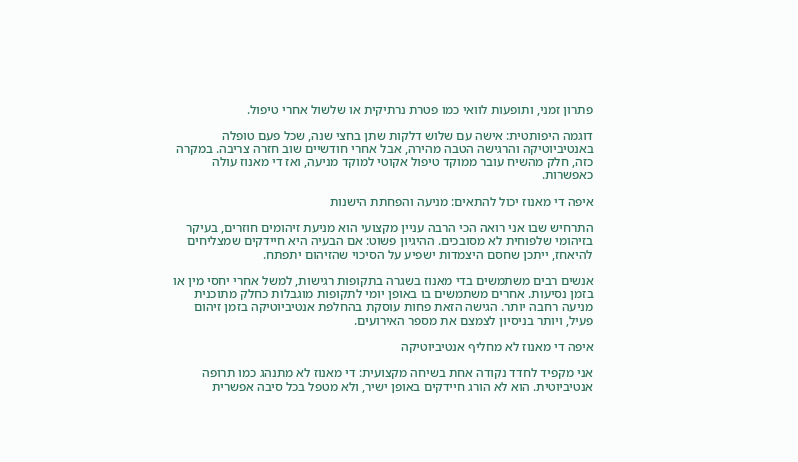פתרון זמני, ותופעות לוואי כמו פטרת נרתיקית או שלשול אחרי טיפול.

דוגמה היפותטית: אישה עם שלוש דלקות שתן בחצי שנה, שכל פעם טופלה באנטיביוטיקה והרגישה הטבה מהירה, אבל אחרי חודשיים שוב חזרה צריבה. במקרה כזה, חלק מהשיח עובר ממוקד טיפול אקוטי למוקד מניעה, ואז די מאנוז עולה כאפשרות.

איפה די מאנוז יכול להתאים: מניעה והפחתת הישנות

התרחיש שבו אני רואה הכי הרבה עניין מקצועי הוא מניעת זיהומים חוזרים, בעיקר בזיהומי שלפוחית לא מסובכים. ההיגיון פשוט: אם הבעיה היא חיידקים שמצליחים להיאחז, ייתכן שחסם היצמדות ישפיע על הסיכוי שהזיהום יתפתח.

אנשים רבים משתמשים בדי מאנוז בשגרה בתקופות רגישות, למשל אחרי יחסי מין או בזמן נסיעות. אחרים משתמשים בו באופן יומי לתקופות מוגבלות כחלק מתוכנית מניעה רחבה יותר. הגישה הזאת פחות עוסקת בהחלפת אנטיביוטיקה בזמן זיהום פעיל, ויותר בניסיון לצמצם את מספר האירועים.

איפה די מאנוז לא מחליף אנטיביוטיקה

אני מקפיד לחדד נקודה אחת בשיחה מקצועית: די מאנוז לא מתנהג כמו תרופה אנטיביוטית. הוא לא הורג חיידקים באופן ישיר, ולא מטפל בכל סיבה אפשרית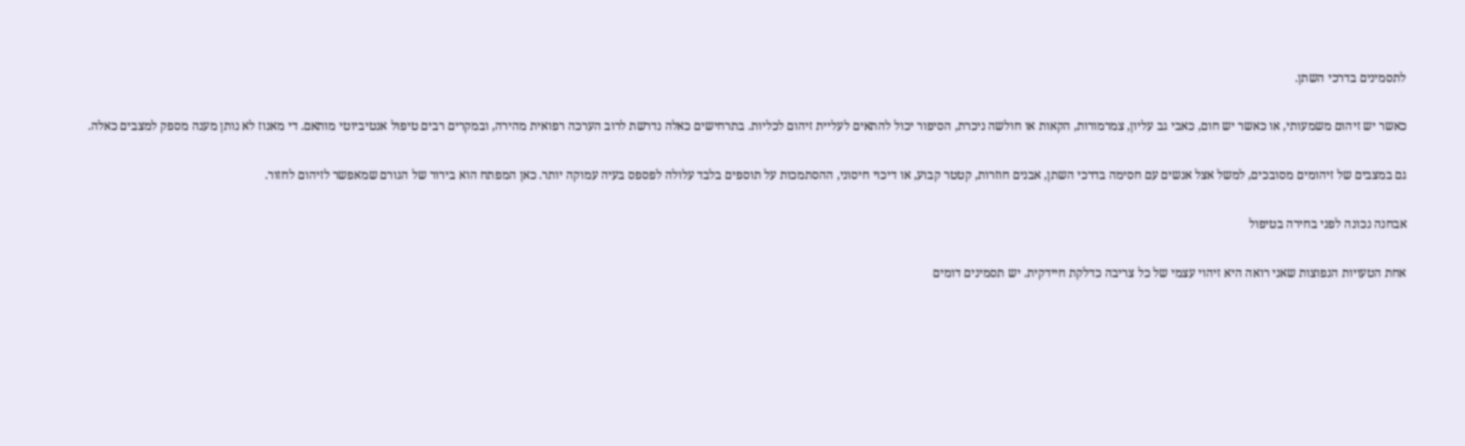לתסמינים בדרכי השתן.

כאשר יש זיהום משמעותי, או כאשר יש חום, כאבי גב עליון, צמרמורות, הקאות או חולשה ניכרת, הסיפור יכול להתאים לעליית זיהום לכליות. בתרחישים כאלה נדרשת לרוב הערכה רפואית מהירה, ובמקרים רבים טיפול אנטיביוטי מותאם. די מאנוז לא נותן מענה מספק למצבים כאלה.

גם במצבים של זיהומים מסובכים, למשל אצל אנשים עם חסימה בדרכי השתן, אבנים חוזרות, קטטר קבוע, או דיכוי חיסוני, ההסתמכות על תוספים בלבד עלולה לפספס בעיה עמוקה יותר. כאן המפתח הוא בירור של הגורם שמאפשר לזיהום לחזור.

אבחנה נכונה לפני בחירה בטיפול

אחת הטעויות הנפוצות שאני רואה היא זיהוי עצמי של כל צריבה כדלקת חיידקית. יש תסמינים דומים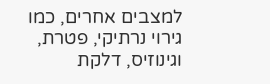למצבים אחרים, כמו גירוי נרתיקי, פטרת, וגינוזיס, דלקת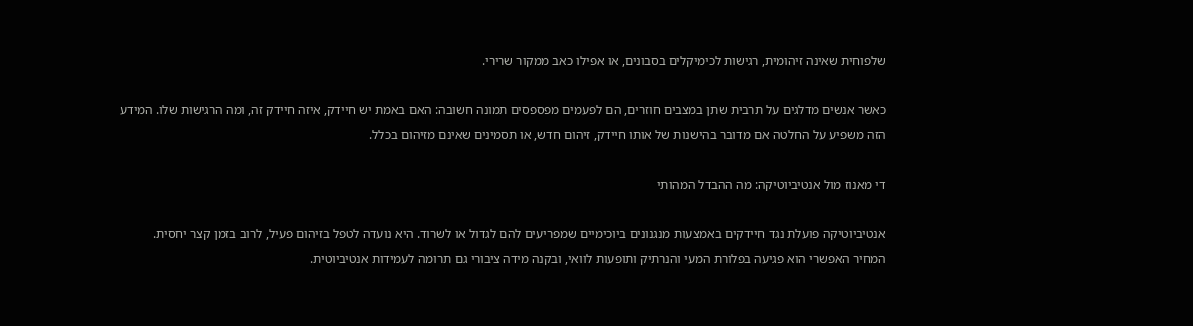שלפוחית שאינה זיהומית, רגישות לכימיקלים בסבונים, או אפילו כאב ממקור שרירי.

כאשר אנשים מדלגים על תרבית שתן במצבים חוזרים, הם לפעמים מפספסים תמונה חשובה: האם באמת יש חיידק, איזה חיידק זה, ומה הרגישות שלו. המידע הזה משפיע על החלטה אם מדובר בהישנות של אותו חיידק, זיהום חדש, או תסמינים שאינם מזיהום בכלל.

די מאנוז מול אנטיביוטיקה: מה ההבדל המהותי

אנטיביוטיקה פועלת נגד חיידקים באמצעות מנגנונים ביוכימיים שמפריעים להם לגדול או לשרוד. היא נועדה לטפל בזיהום פעיל, לרוב בזמן קצר יחסית. המחיר האפשרי הוא פגיעה בפלורת המעי והנרתיק ותופעות לוואי, ובקנה מידה ציבורי גם תרומה לעמידות אנטיביוטית.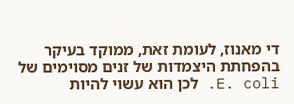די מאנוז, לעומת זאת, ממוקד בעיקר בהפחתת היצמדות של זנים מסוימים של E. coli. לכן הוא עשוי להיות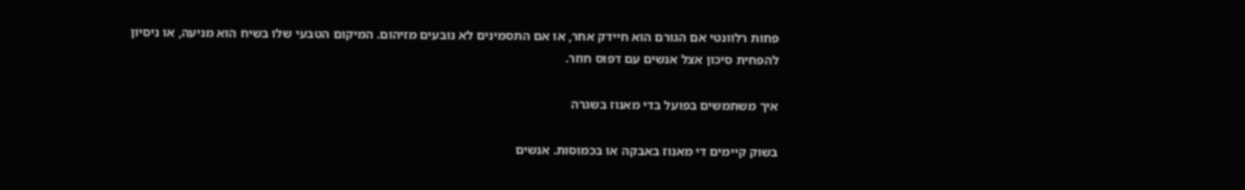פחות רלוונטי אם הגורם הוא חיידק אחר, או אם התסמינים לא נובעים מזיהום. המיקום הטבעי שלו בשיח הוא מניעה, או ניסיון להפחית סיכון אצל אנשים עם דפוס חוזר.

איך משתמשים בפועל בדי מאנוז בשגרה

בשוק קיימים די מאנוז באבקה או בכמוסות. אנשים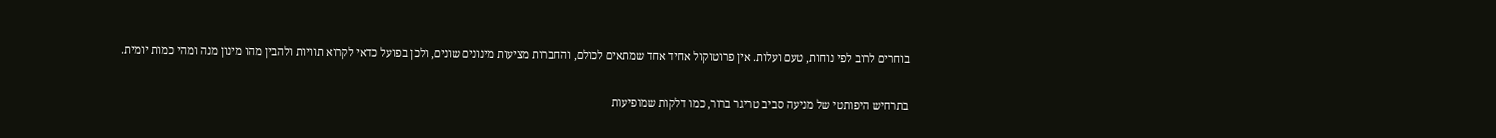בוחרים לרוב לפי נוחות, טעם ועלות. אין פרוטוקול אחיד אחד שמתאים לכולם, והחברות מציעות מינונים שונים, ולכן בפועל כדאי לקרוא תוויות ולהבין מהו מינון מנה ומהי כמות יומית.

בתרחיש היפותטי של מניעה סביב טריגר ברור, כמו דלקות שמופיעות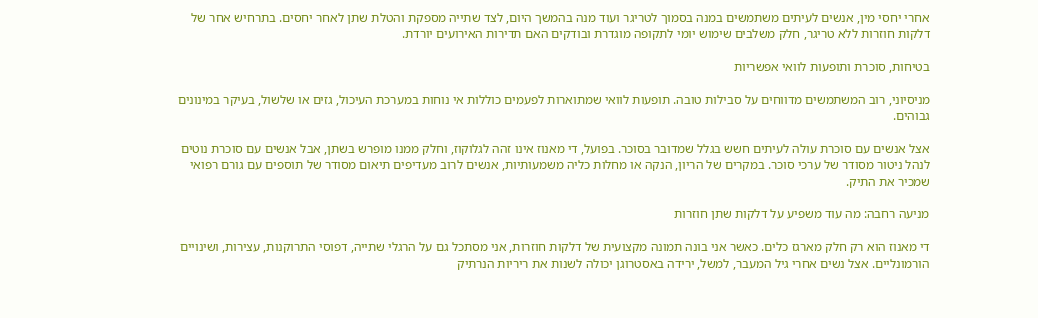אחרי יחסי מין, אנשים לעיתים משתמשים במנה בסמוך לטריגר ועוד מנה בהמשך היום, לצד שתייה מספקת והטלת שתן לאחר יחסים. בתרחיש אחר של דלקות חוזרות ללא טריגר, חלק משלבים שימוש יומי לתקופה מוגדרת ובודקים האם תדירות האירועים יורדת.

בטיחות, סוכרת ותופעות לוואי אפשריות

מניסיוני, רוב המשתמשים מדווחים על סבילות טובה. תופעות לוואי שמתוארות לפעמים כוללות אי נוחות במערכת העיכול, גזים או שלשול, בעיקר במינונים גבוהים.

אצל אנשים עם סוכרת עולה לעיתים חשש בגלל שמדובר בסוכר. בפועל, די מאנוז אינו זהה לגלוקוז, וחלק ממנו מופרש בשתן, אבל אנשים עם סוכרת נוטים לנהל ניטור מסודר של ערכי סוכר. במקרים של הריון, הנקה או מחלות כליה משמעותיות, אנשים לרוב מעדיפים תיאום מסודר של תוספים עם גורם רפואי שמכיר את התיק.

מניעה רחבה: מה עוד משפיע על דלקות שתן חוזרות

די מאנוז הוא רק חלק מארגז כלים. כאשר אני בונה תמונה מקצועית של דלקות חוזרות, אני מסתכל גם על הרגלי שתייה, דפוסי התרוקנות, עצירות, ושינויים הורמונליים. אצל נשים אחרי גיל המעבר, למשל, ירידה באסטרוגן יכולה לשנות את ריריות הנרתיק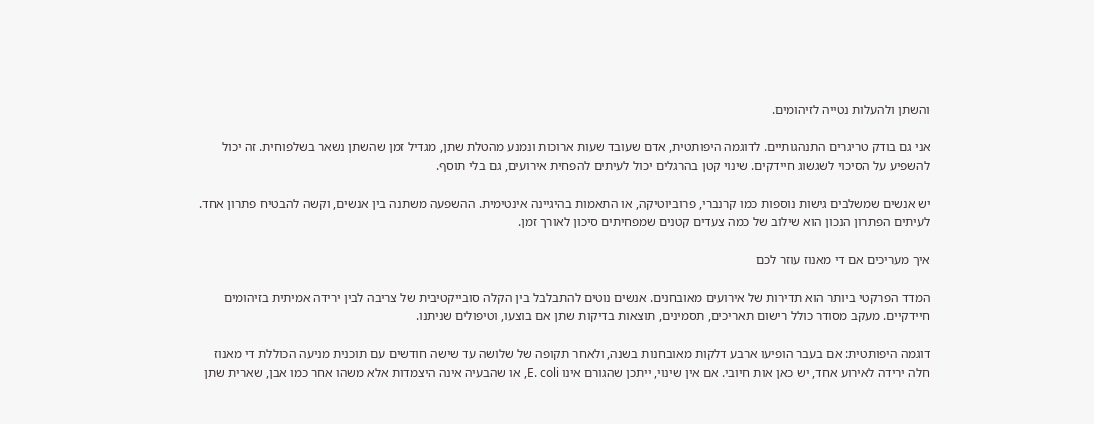והשתן ולהעלות נטייה לזיהומים.

אני גם בודק טריגרים התנהגותיים. לדוגמה היפותטית, אדם שעובד שעות ארוכות ונמנע מהטלת שתן, מגדיל זמן שהשתן נשאר בשלפוחית. זה יכול להשפיע על הסיכוי לשגשוג חיידקים. שינוי קטן בהרגלים יכול לעיתים להפחית אירועים, גם בלי תוסף.

יש אנשים שמשלבים גישות נוספות כמו קרנברי, פרוביוטיקה, או התאמות בהיגיינה אינטימית. ההשפעה משתנה בין אנשים, וקשה להבטיח פתרון אחד. לעיתים הפתרון הנכון הוא שילוב של כמה צעדים קטנים שמפחיתים סיכון לאורך זמן.

איך מעריכים אם די מאנוז עוזר לכם

המדד הפרקטי ביותר הוא תדירות של אירועים מאובחנים. אנשים נוטים להתבלבל בין הקלה סובייקטיבית של צריבה לבין ירידה אמיתית בזיהומים חיידקיים. מעקב מסודר כולל רישום תאריכים, תסמינים, תוצאות בדיקות שתן אם בוצעו, וטיפולים שניתנו.

דוגמה היפותטית: אם בעבר הופיעו ארבע דלקות מאובחנות בשנה, ולאחר תקופה של שלושה עד שישה חודשים עם תוכנית מניעה הכוללת די מאנוז חלה ירידה לאירוע אחד, יש כאן אות חיובי. אם אין שינוי, ייתכן שהגורם אינו E. coli, או שהבעיה אינה היצמדות אלא משהו אחר כמו אבן, שארית שתן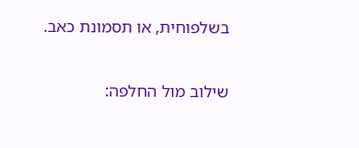בשלפוחית, או תסמונת כאב.

שילוב מול החלפה: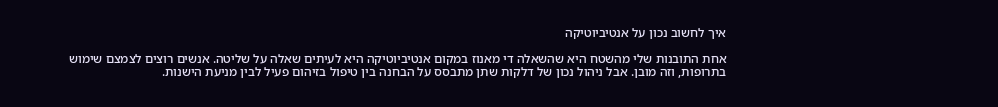איך לחשוב נכון על אנטיביוטיקה

אחת התובנות שלי מהשטח היא שהשאלה די מאנוז במקום אנטיביוטיקה היא לעיתים שאלה על שליטה. אנשים רוצים לצמצם שימוש בתרופות, וזה מובן. אבל ניהול נכון של דלקות שתן מתבסס על הבחנה בין טיפול בזיהום פעיל לבין מניעת הישנות.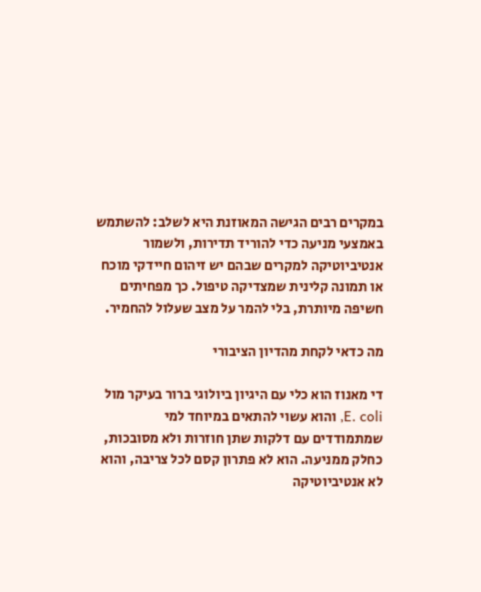במקרים רבים הגישה המאוזנת היא לשלב: להשתמש באמצעי מניעה כדי להוריד תדירות, ולשמור אנטיביוטיקה למקרים שבהם יש זיהום חיידקי מוכח או תמונה קלינית שמצדיקה טיפול. כך מפחיתים חשיפה מיותרת, בלי להמר על מצב שעלול להחמיר.

מה כדאי לקחת מהדיון הציבורי

די מאנוז הוא כלי עם היגיון ביולוגי ברור בעיקר מול E. coli, והוא עשוי להתאים במיוחד למי שמתמודדים עם דלקות שתן חוזרות ולא מסובכות, כחלק ממניעה. הוא לא פתרון קסם לכל צריבה, והוא לא אנטיביוטיקה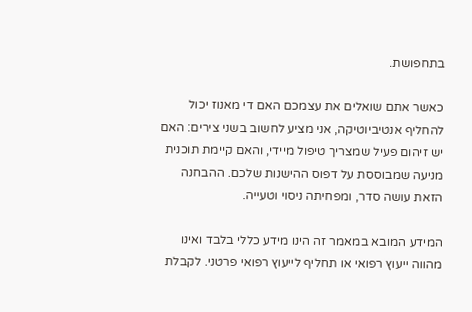בתחפושת.

כאשר אתם שואלים את עצמכם האם די מאנוז יכול להחליף אנטיביוטיקה, אני מציע לחשוב בשני צירים: האם יש זיהום פעיל שמצריך טיפול מיידי, והאם קיימת תוכנית מניעה שמבוססת על דפוס ההישנות שלכם. ההבחנה הזאת עושה סדר, ומפחיתה ניסוי וטעייה.

המידע המובא במאמר זה הינו מידע כללי בלבד ואינו מהווה ייעוץ רפואי או תחליף לייעוץ רפואי פרטני. לקבלת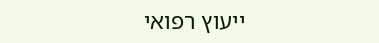ייעוץ רפואי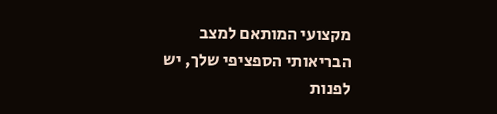מקצועי המותאם למצב הבריאותי הספציפי שלך, יש לפנות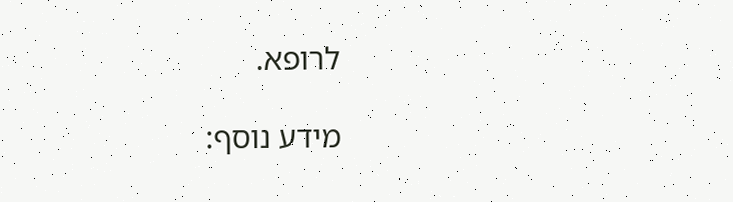לרופא.

מידע נוסף: